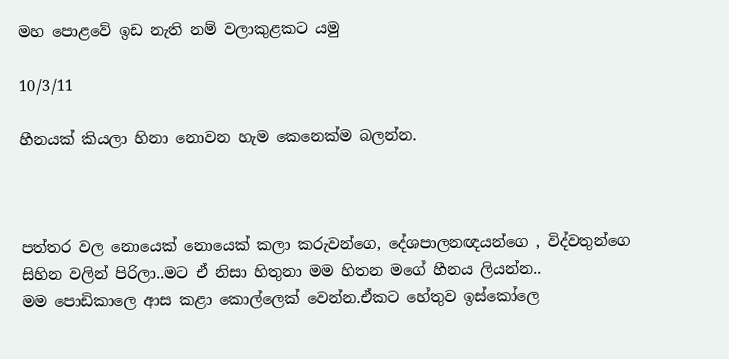මහ පොළවේ ඉඩ නැති නම් වලාකුළකට යමු

10/3/11

හීනයක් කියලා හිනා නොවන හැම කෙනෙක්ම බලන්න.



පත්තර වල නොයෙක් නොයෙක් කලා කරුවන්ගෙ, දේශපාලනඥයන්ගෙ , විද්වතුන්ගෙ සිහින වලින් පිරිලා..මට ඒ නිසා හිතුනා මම හිතන මගේ හීනය ලියන්න..
මම පොඩිකාලෙ ආස කළා කොල්ලෙක් වෙන්න.ඒකට හේතුව ඉස්කෝලෙ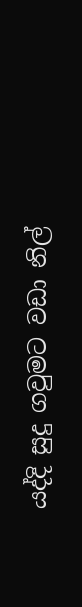යද්දි සුදු ගවුමට වඩා නිල්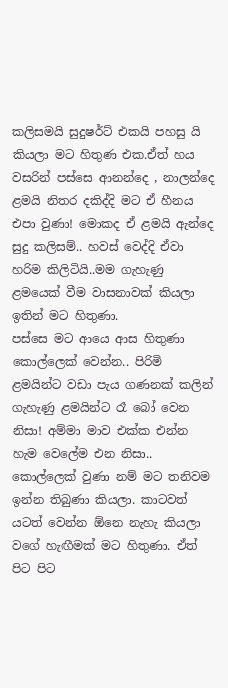කලිසමයි සුදුෂර්ට් එකයි පහසු යි කියලා මට හිතුණ එක.ඒත් හය වසරින් පස්සෙ ආනන්දෙ , නාලන්දෙ ළමයි නිතර දකිද්දි මට ඒ හීනය එපා වුණා! මොකද ඒ ළමයි ඇන්දෙ සුදු කලිසම්.. හවස් වෙද්දි ඒවා හරිම කිලිටියි..මම ගැහැණු ළමයෙක් වීම වාසනාවක් කියලා ඉතින් මට හිතුණා.
පස්සෙ මට ආයෙ ආස හිතුණා කොල්ලෙක් වෙන්න.. පිරිමි ළමයින්ට වඩා පැය ගණනක් කලින් ගැහැණු ළමයින්ට රෑ බෝ වෙන නිසා! අම්මා මාව එක්ක එන්න හැම වෙලේම එන නිසා.. කොල්ලෙක් වුණා නම් මට තනිවම ඉන්න තිබුණා කියලා. කාටවත් යටත් වෙන්න ඕනෙ නැහැ කියලා වගේ හැඟීමක් මට හිතුණා. ඒත් පිට පිට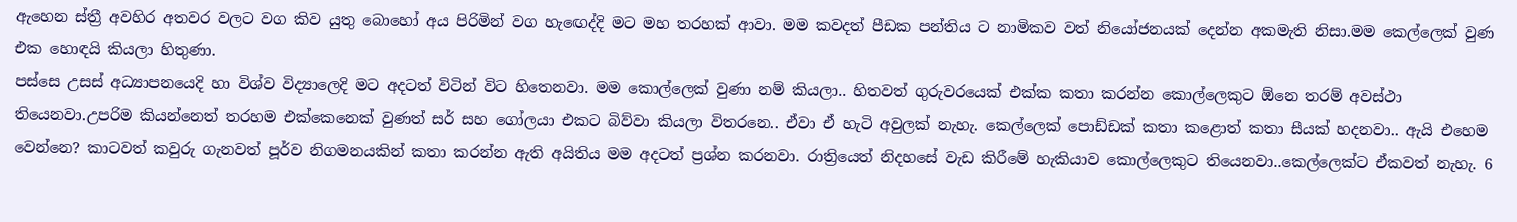ඇහෙන ස්ත්‍රී අවහිර අතවර වලට වග කිව යුතු බොහෝ අය පිරිමින් වග හැඟෙද්දි මට මහ තරහක් ආවා. මම කවදත් පීඩක පන්තිය ට නාමිකව වත් නියෝජනයක් දෙන්න අකමැති නිසා.මම කෙල්ලෙක් වුණ එක හොඳයි කියලා හිතුණා.
පස්සෙ උසස් අධ්‍යාපනයෙදි හා විශ්ව විද්‍යාලෙදි මට අදටත් විටින් විට හිතෙනවා. මම කොල්ලෙක් වුණා නම් කියලා.. හිතවත් ගුරුවරයෙක් එක්ක කතා කරන්න කොල්ලෙකුට ඕනෙ තරම් අවස්ථා තියෙනවා.උපරිම කියන්නෙත් තරහම එක්කෙනෙක් වුණත් සර් සහ ගෝලයා එකට බිව්වා කියලා විතරනෙ.. ඒවා ඒ හැටි අවුලක් නැහැ. කෙල්ලෙක් පොඩ්ඩක් කතා කළොත් කතා සීයක් හදනවා.. ඇයි එහෙම වෙන්නෙ? කාටවත් කවුරු ගැනවත් පූර්ව නිගමනයකින් කතා කරන්න ඇති අයිතිය මම අදටත් ප්‍රශ්න කරනවා. රාත්‍රියෙත් නිදහසේ වැඩ කිරීමේ හැකියාව කොල්ලෙකුට තියෙනවා..කෙල්ලෙක්ට ඒකවත් නැහැ. 6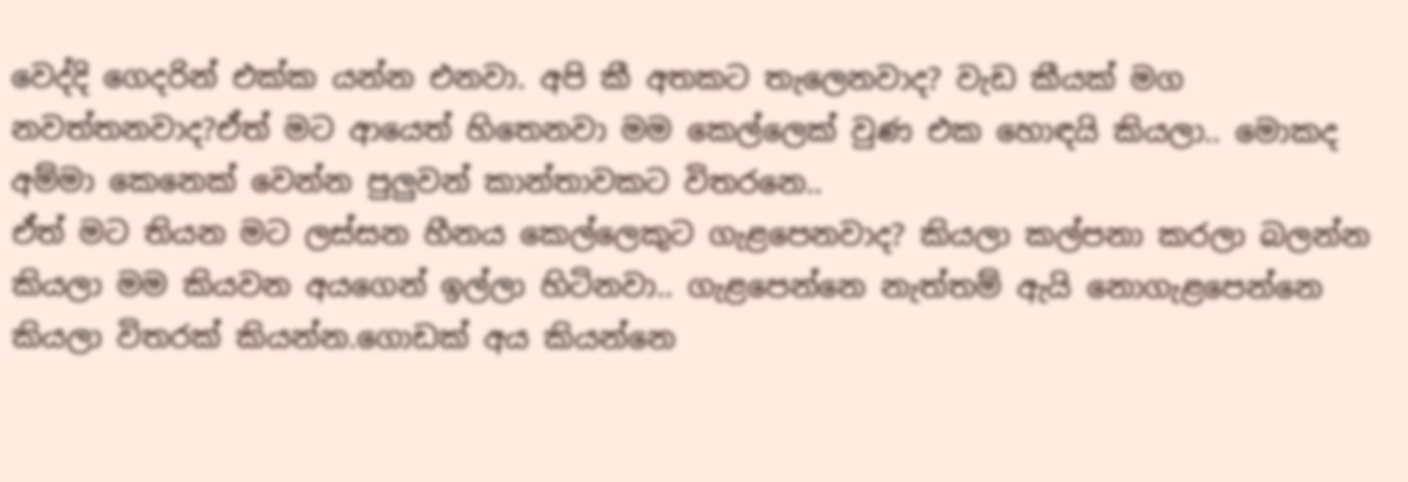වෙද්දි ගෙදරින් එක්ක යන්න එනවා. අපි කී අතකට තැලෙනවාද? වැඩ කීයක් මග නවත්තනවාද?ඒත් මට ආයෙත් හිතෙනවා මම කෙල්ලෙක් වුණ එක හොඳයි කියලා.. මොකද අම්මා කෙනෙක් වෙන්න පුලුවන් කාන්තාවකට විතරනෙ..
ඒත් මට තියන මට ලස්සන හීනය කෙල්ලෙකුට ගැළපෙනවාද? කියලා කල්පනා කරලා බලන්න කියලා මම කියවන අයගෙන් ඉල්ලා හිටිනවා.. ගැළපෙන්නෙ නැත්තම් ඇයි නොගැළපෙන්නෙ කියලා විතරක් කියන්න.ගොඩක් අය කියන්නෙ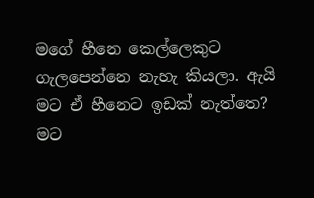මගේ හීනෙ කෙල්ලෙකුට ගැලපෙන්නෙ නැහැ කියලා. ඇයි මට ඒ හීනෙට ඉඩක් නැත්තෙ?
මට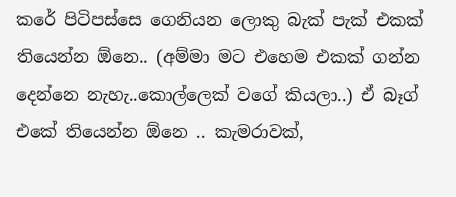කරේ පිටිපස්සෙ ගෙනියන ලොකු බැක් පැක් එකක් තියෙන්න ඕනෙ.. (අම්මා මට එහෙම එකක් ගන්න දෙන්නෙ නැහැ..කොල්ලෙක් වගේ කියලා..) ඒ බෑග් එකේ තියෙන්න ඕනෙ .. කැමරාවක්,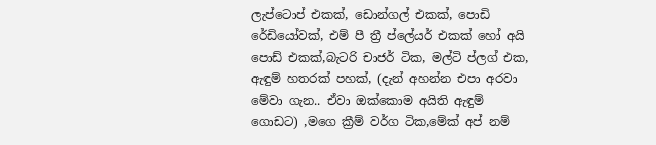ලැප්ටොප් එකක්, ඩොන්ගල් එකක්, පොඩි රේඩියෝවක්, එම් පී ත්‍රී ප්ලේයර් එකක් හෝ අයි පොඩ් එකක්,බැටරි චාජර් ටික, මල්ටි ප්ලග් එක, ඇඳුම් හතරක් පහක්, (දැන් අහන්න එපා අරවා මේවා ගැන.. ඒවා ඔක්කොම අයිති ඇඳුම් ගොඩට) ,මගෙ ක්‍රීම් වර්ග ටික,මේක් අප් නම්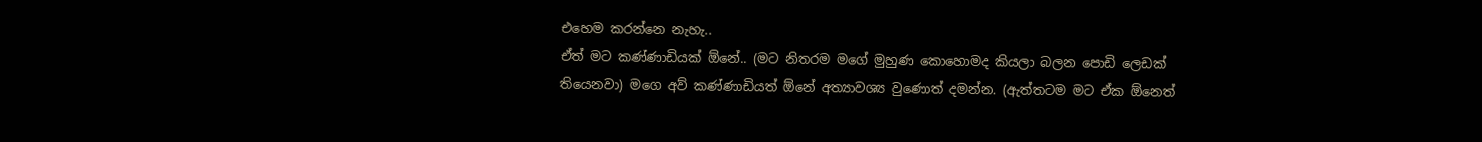එහෙම කරන්නෙ නැහැ..
ඒත් මට කණ්ණාඩියක් ඕනේ.. (මට නිතරම මගේ මුහුණ කොහොමද කියලා බලන පොඩි ලෙඩක් තියෙනවා) මගෙ අව් කණ්ණාඩියත් ඕනේ අත්‍යාවශ්‍ය වුණොත් දමන්න. (ඇත්තටම මට ඒක ඕනෙත්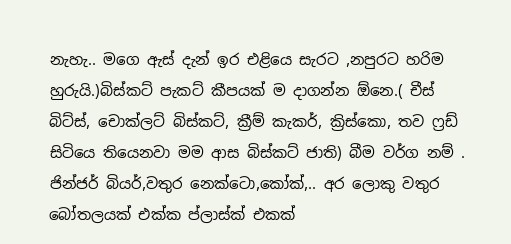නැහැ.. මගෙ ඇස් දැන් ඉර එළියෙ සැරට ,නපුරට හරිම හුරුයි.)බිස්කට් පැකට් කීපයක් ම දාගන්න ඕනෙ.( චීස් බිට්ස්, චොක්ලට් බිස්කට්, ක්‍රීම් කැකර්, ක්‍රිස්කො, තව ෆ්‍රඩ් සිටියෙ තියෙනවා මම ආස බිස්කට් ජාති) බීම වර්ග නම් . ජින්ජර් බියර්,වතුර නෙක්ටො,කෝක්,.. අර ලොකු වතුර බෝතලයක් එක්ක ප්ලාස්ක් එකක්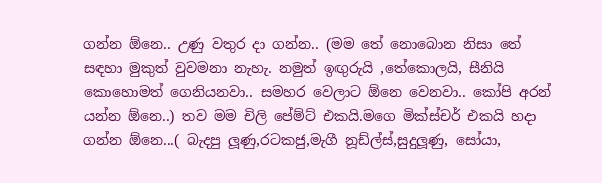ගන්න ඕනෙ.. උණු වතුර දා ගන්න.. (මම තේ නොබොන නිසා තේ සඳහා මුකුත් වුවමනා නැහැ. නමුත් ඉඟුරුයි ,තේකොලයි, සීනියි කොහොමත් ගෙනියනවා.. සමහර වෙලාට ඕනෙ වෙනවා.. කෝපි අරන් යන්න ඕනෙ..) තව මම චිලි පේම්ට් එකයි.මගෙ මික්ස්චර් එකයි හදා ගන්න ඕනෙ...( බැදපු ලූණු,රටකජු,මැගී නූඩ්ල්ස්,සුදුලූණු, සෝයා,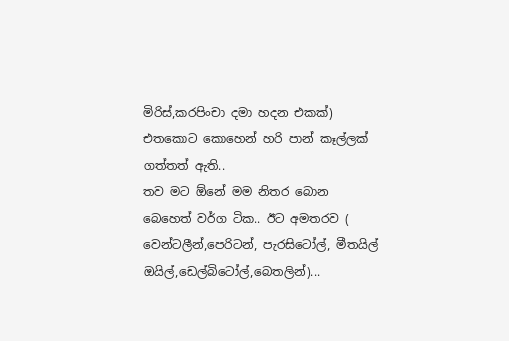මිරිස්,කරපිංචා දමා හදන එකක්) එතකොට කොහෙන් හරි පාන් කෑල්ලක් ගත්තත් ඇති..
තව මට ඕනේ මම නිතර බොන බෙහෙත් වර්ග ටික.. ඊට අමතරව ( වෙන්ටලීන්,පෙරිටන්, පැරසිටෝල්, මීතයිල් ඔයිල්,ඩෙල්බිටෝල්,බෙතලින්)...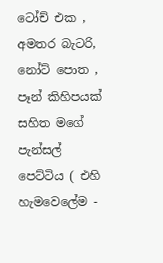ටෝච් එක , අමතර බැටරි, නෝට් පොත , පෑන් කිහිපයක් සහිත මගේ පැන්සල් පෙට්ටිය ( එහි හැමවෙලේම -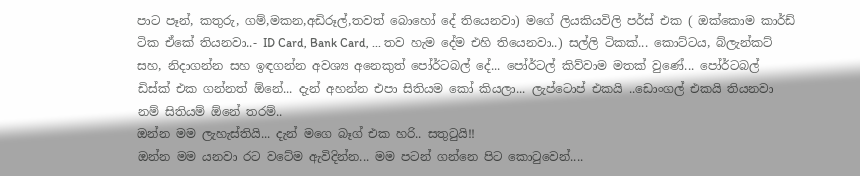පාට පෑන්, කතුරු, ගම්,මකන,අඩිරූල්,තවත් බොහෝ දේ තියෙනවා) මගේ ලියකියවිලි පර්ස් එක ( ඔක්කොම කාර්ඩ් ටික ඒකේ තියනවා..- ID Card, Bank Card, ... තව හැම දේම එහි තියෙනවා..) සල්ලි ටිකක්... කොට්ටය, බ්ලැන්කට් සහ, නිදාගන්න සහ ඉඳගන්න අවශ්‍ය අනෙකුත් පෝර්ටබල් දේ... පෝර්ටල් කිව්වාම මතක් වුණේ... පෝර්ටබල් ඩිස්ක් එක ගන්නත් ඕනේ... දැන් අහන්න එපා සිතියම කෝ කියලා... ලැප්ටොප් එකයි ..ඩොංගල් එකයි තියනවා නම් සිතියම් ඕනේ තරම්..
ඔන්න මම ලැහැස්තියි... දැන් මගෙ බෑග් එක හරි.. සතුටුයි!!
ඔන්න මම යනවා රට වටේම ඇවිදින්න... මම පටන් ගන්නෙ පිට කොටුවෙන්....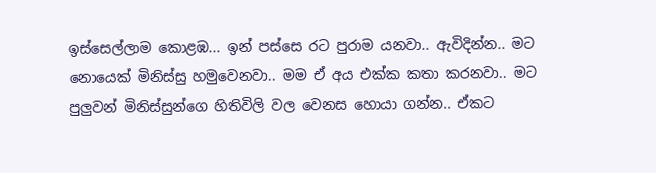ඉස්සෙල්ලාම කොළඹ... ඉන් පස්සෙ රට පුරාම යනවා.. ඇවිදින්න.. මට නොයෙක් මිනිස්සු හමුවෙනවා.. මම ඒ අය එක්ක කතා කරනවා.. මට පුලුවන් මිනිස්සුන්ගෙ හිතිවිලි වල වෙනස හොයා ගන්න.. ඒකට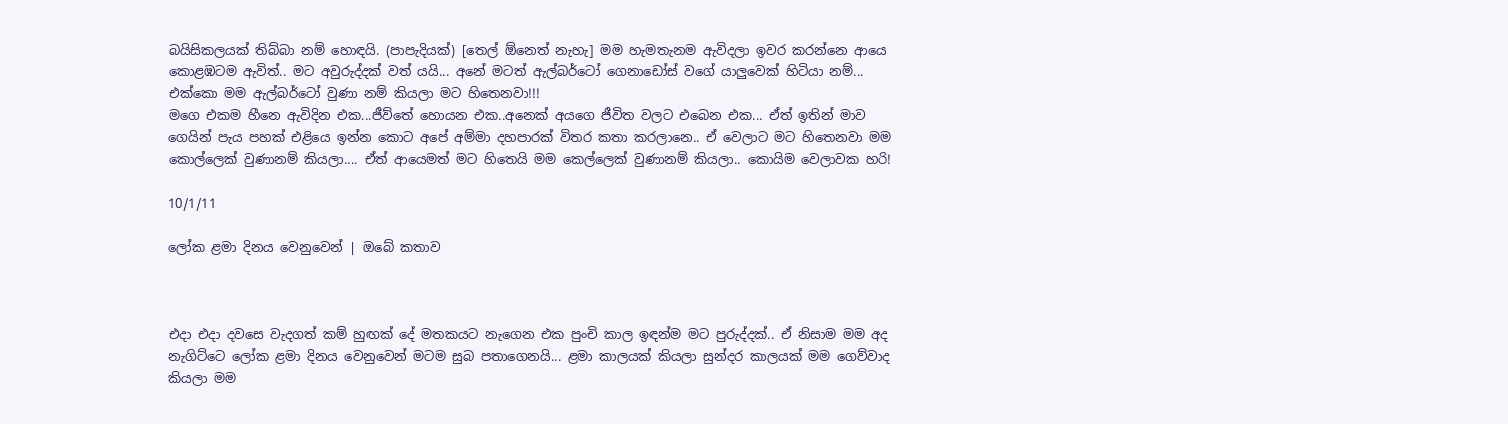බයිසිකලයක් තිබ්බා නම් හොඳයි. (පාපැදියක්) [තෙල් ඕනෙත් නැහැ] මම හැමතැනම ඇවිදලා ඉවර කරන්නෙ ආයෙ කොළඹටම ඇවිත්.. මට අවුරුද්දක් වත් යයි... අනේ මටත් ඇල්බර්ටෝ ගෙනාඩෝස් වගේ යාලුවෙක් හිටියා නම්... එක්කො මම ඇල්බර්ටෝ වුණා නම් කියලා මට හිතෙනවා!!!
මගෙ එකම හීනෙ ඇවිදින එක...ජීව්තේ හොයන එක..අනෙක් අයගෙ ජීවිත වලට එබෙන එක... ඒත් ඉතින් මාව ගෙයින් පැය පහක් එළියෙ ඉන්න කොට අපේ අම්මා දහපාරක් විතර කතා කරලානෙ.. ඒ වෙලාට මට හිතෙනවා මම කොල්ලෙක් වුණානම් කියලා.... ඒත් ආයෙමත් මට හිතෙයි මම කෙල්ලෙක් වුණානම් කියලා.. කොයිම වෙලාවක හරි!

10/1/11

ලෝක ළමා දිනය වෙනුවෙන් | ඔබේ කතාව



එදා එදා දවසෙ වැදගත් කම් හුඟක් දේ මතකයට නැගෙන එක පුංචි කාල ඉඳන්ම මට පුරුද්දක්.. ඒ නිසාම මම අද නැගිට්ටෙ ලෝක ළමා දිනය වෙනුවෙන් මටම සුබ පතාගෙනයි... ළමා කාලයක් කියලා සුන්දර කාලයක් මම ගෙව්වාද කියලා මම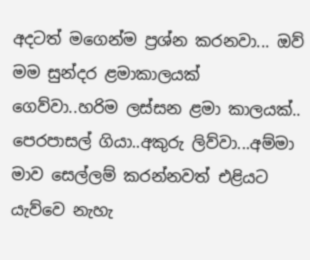අදටත් මගෙන්ම ප්‍රශ්න කරනවා... ඔව් මම සුන්දර ළමාකාලයක් ගෙව්වා..හරිම ලස්සන ළමා කාලයක්..
පෙරපාසල් ගියා..අකුරු ලිව්වා...අම්මා මාව සෙල්ලම් කරන්නවත් එළියට යැව්වෙ නැහැ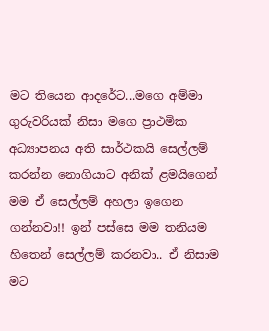මට තියෙන ආදරේට...මගෙ අම්මා ගුරුවරියක් නිසා මගෙ ප්‍රාථමික අධ්‍යාපනය අති සාර්ථකයි සෙල්ලම් කරන්න නොගියාට අනික් ළමයිගෙන් මම ඒ සෙල්ලම් අහලා ඉගෙන ගන්නවා!! ඉන් පස්සෙ මම තනියම හිතෙන් සෙල්ලම් කරනවා.. ඒ නිසාම මට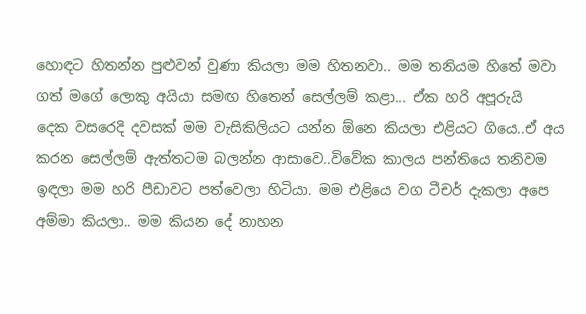හොඳට හිතන්න පුළුවන් වුණා කියලා මම හිතනවා.. මම තනියම හිතේ මවා ගත් මගේ ලොකු අයියා සමඟ හිතෙන් සෙල්ලම් කළා... ඒක හරි අපූරුයි
දෙක වසරෙදි දවසක් මම වැසිකිලියට යන්න ඕනෙ කියලා එළියට ගියෙ..ඒ අය කරන සෙල්ලම් ඇත්තටම බලන්න ආසාවෙ..විවේක කාලය පන්තියෙ තනිවම ඉඳලා මම හරි පීඩාවට පත්වෙලා හිටියා. මම එළියෙ වග ටීචර් දැකලා අපෙ අම්මා කියලා.. මම කියන දේ නාහන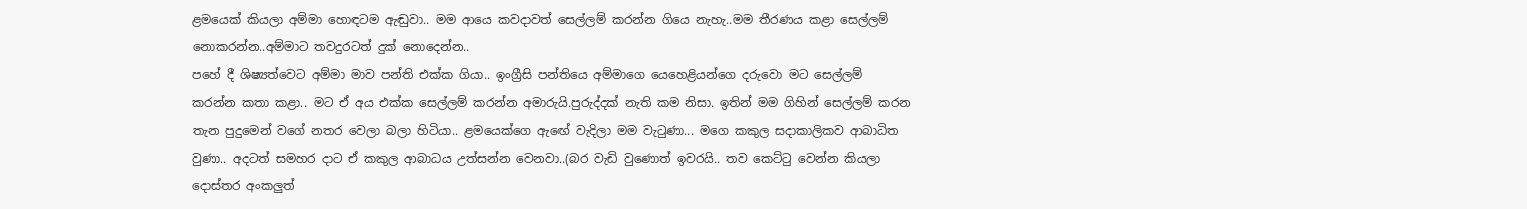ළමයෙක් කියලා අම්මා හොඳටම ඇඬුවා.. මම ආයෙ කවදාවත් සෙල්ලම් කරන්න ගියෙ නැහැ..මම තීරණය කළා සෙල්ලම් නොකරන්න..අම්මාට තවදුරටත් දුක් නොදෙන්න..
පහේ දී ශිෂ්‍යත්වෙට අම්මා මාව පන්ති එක්ක ගියා.. ඉංග්‍රීසි පන්තියෙ අම්මාගෙ යෙහෙළියන්ගෙ දරුවො මට සෙල්ලම් කරන්න කතා කළා.. මට ඒ අය එක්ක සෙල්ලම් කරන්න අමාරුයි.පුරුද්දක් නැති කම නිසා. ඉතින් මම ගිහින් සෙල්ලම් කරන තැන පුදුමෙන් වගේ නතර වෙලා බලා හිටියා.. ළමයෙක්ගෙ ඇඟේ වැදිලා මම වැටුණා... මගෙ කකුල සදාකාලිකව ආබාධිත වුණා.. අදටත් සමහර දාට ඒ කකුල ආබාධය උත්සන්න වෙනවා..(බර වැඩි වුණොත් ඉවරයි.. තව කෙට්ටු වෙන්න කියලා දොස්තර අංකලුත්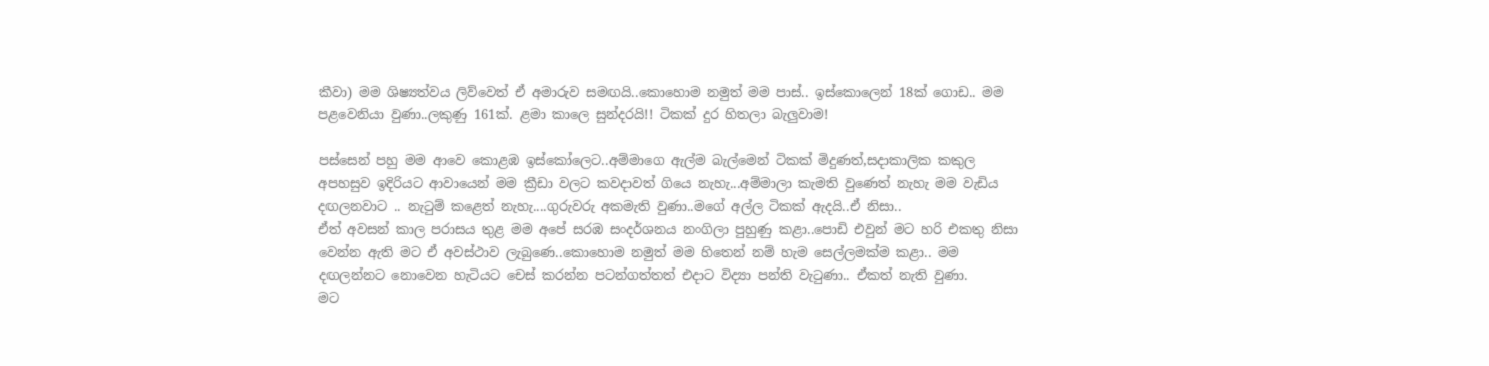කීවා) මම ශිෂ්‍යත්වය ලිව්වෙත් ඒ අමාරුව සමඟයි..කොහොම නමුත් මම පාස්.. ඉස්කොලෙන් 18ක් ගොඩ.. මම පළවෙනියා වුණා..ලකුණු 161ක්. ළමා කාලෙ සුන්දරයි!! ටිකක් දුර හිතලා බැලුවාම!

පස්සෙන් පහු මම ආවෙ කොළඹ ඉස්කෝලෙට..අම්මාගෙ ඇල්ම බැල්මෙන් ටිකක් මිදුණත්,සදාකාලික කකුල අපහසුව ඉදිරියට ආවායෙන් මම ක්‍රීඩා වලට කවදාවත් ගියෙ නැහැ...අම්මාලා කැමති වුණෙත් නැහැ මම වැඩිය දඟලනවාට .. නැටුම් කළෙත් නැහැ....ගුරුවරු අකමැති වුණා..මගේ අල්ල ටිකක් ඇදයි..ඒ නිසා..
ඒත් අවසන් කාල පරාසය තුළ මම අපේ සරඹ සංදර්ශනය නංගිලා පුහුණු කළා..පොඩි එවුන් මට හරි එකතු නිසා වෙන්න ඇති මට ඒ අවස්ථාව ලැබුණෙ..කොහොම නමුත් මම හිතෙන් නම් හැම සෙල්ලමක්ම කළා.. මම දඟලන්නට නොවෙන හැටියට චෙස් කරන්න පටන්ගත්තත් එදාට විද්‍යා පන්ති වැටුණා.. ඒකත් නැති වුණා.
මට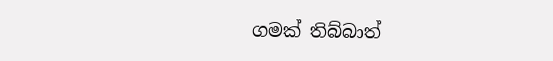ගමක් තිබ්බාත්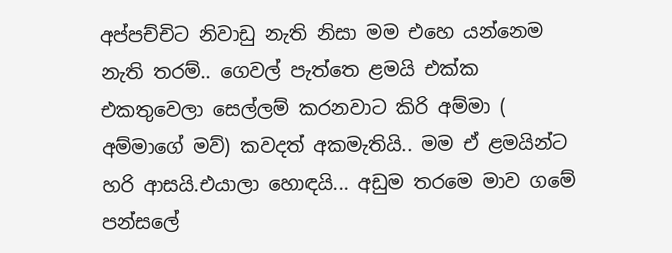අප්පච්චිට නිවාඩු නැති නිසා මම එහෙ යන්නෙම නැති තරම්.. ගෙවල් පැත්තෙ ළමයි එක්ක එකතුවෙලා සෙල්ලම් කරනවාට කිරි අම්මා ( අම්මාගේ මව්) කවදත් අකමැතියි.. මම ඒ ළමයින්ට හරි ආසයි.එයාලා හොඳයි... අඩුම තරමෙ මාව ගමේ පන්සලේ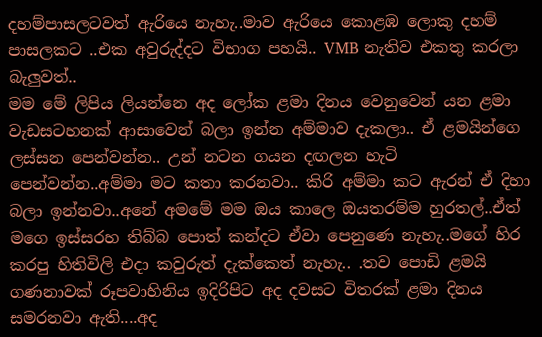දහම්පාසලටවත් ඇරියෙ නැහැ..මාව ඇරියෙ කොළඹ ලොකු දහම් පාසලකට ..එක අවුරුද්දට විභාග පහයි.. VMB නැතිව එකතු කරලා බැලුවත්..
මම මේ ලිපිය ලියන්නෙ අද ලෝක ළමා දිනය වෙනුවෙන් යන ළමා වැඩසටහනක් ආසාවෙන් බලා ඉන්න අම්මාව දැකලා.. ඒ ළමයින්ගෙ ලස්සන පෙන්වන්න.. උන් නටන ගයන දඟලන හැටි පෙන්වන්න..අම්මා මට කතා කරනවා.. කිරි අම්මා කට ඇරන් ඒ දිහා බලා ඉන්නවා..අනේ අමමේ මම ඔය කාලෙ ඔයතරම්ම හුරතල්..ඒත් මගෙ ඉස්සරහ තිබ්බ පොත් කන්දට ඒවා පෙනුණෙ නැහැ..මගේ හිර කරපු හිතිවිලි එදා කවුරුත් දැක්කෙත් නැහැ.. .තව පොඩි ළමයි ගණනාවක් රූපවාහිනිය ඉදිරිපිට අද දවසට විතරක් ළමා දිනය සමරනවා ඇති....අද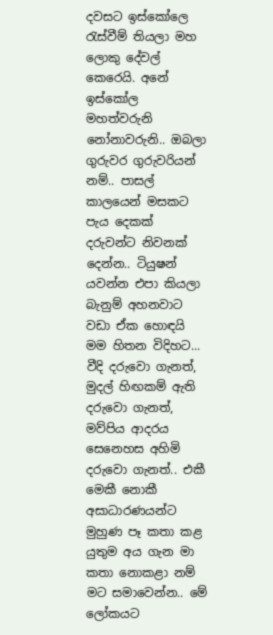දවසට ඉස්කෝලෙ රැස්වීම් තියලා මහ ලොකු දේවල් කෙරෙයි. අනේ ඉස්කෝල මහත්වරුනි නෝනාවරුනි.. ඔබලා ගුරුවර ගුරුවරියන් නම්.. පාසල් කාලයෙන් මසකට පැය දෙකක් දරුවන්ට නිවනක් දෙන්න.. ටියුෂන් යවන්න එපා කියලා බැනුම් අහනවාට වඩා ඒක හොඳයි මම හිතන විදිහට...
වීදි දරුවො ගැනත්, මුදල් හිඟකම් ඇති දරුවො ගැනත්, මව්පිය ආදරය සෙනෙහස අහිමි දරුවො ගැනත්.. එකී මෙකී නොකී අසාධාරණයන්ට මුහුණ පෑ කතා කළ යුතුම අය ගැන මා කතා නොකළා නම් මට සමාවෙන්න.. මේ ලෝකයට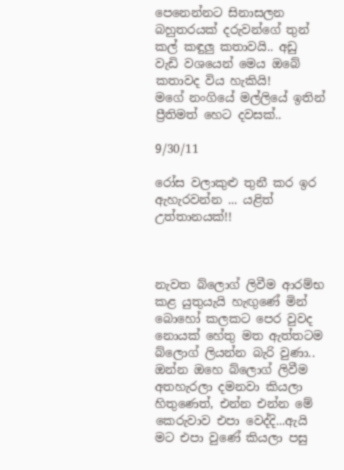පෙනෙන්නට සිනාසලන බහුතරයක් දරුවන්ගේ තුන් කල් කඳුලු කතාවයි.. අඩු වැඩි වශයෙන් මෙය ඔබේ කතාවද විය හැකියි!
මගේ නංගියේ මල්ලියේ ඉතින් ප්‍රීතිමත් හෙට දවසක්..

9/30/11

රෝස වලාකුළු තුනී කර ඉර ඇහැරවන්න ... යළිත් උත්තානයක්!!



නැවත බ්ලොග් ලිවීම ආරම්භ කළ යුතුයැයි හැඟුණේ මින් බොහෝ කලකට පෙර වුවද නොයක් හේතු මත ඇත්තටම බ්ලොග් ලියන්න බැරි වුණා.. ඔන්න ඔහෙ බ්ලොග් ලිවීම අතහැරලා දමනවා කියලා හිතුණෙත්, එන්න එන්න මේ කෙරුවාව එපා වෙද්දි...ඇයි මට එපා වුණේ කියලා පසු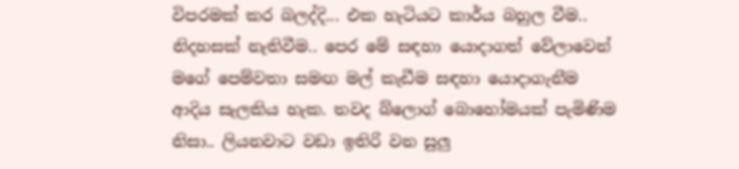විපරමක් කර බලද්දි... එක හැටියට කාර්ය බහුල වීම.. නිදහසක් නැතිවීම.. පෙර මේ සඳහා යොදාගත් වේලාවෙන් මගේ පෙම්වතා සමඟ මල් කැඩීම සඳහා යොදාගැනීම ආදිය සැලකිය හැක. තවද බ්ලොග් බොහෝමයක් පැමිණිම නිසා.. ලියනවාට වඩා ඉතිරි වන සුලු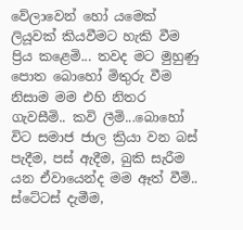වේලාවෙන් හෝ යමෙක් ලියූවක් කියවීමට හැකි වීම ප්‍රිය කළෙමි... තවද මට මුහුණු පොත බොහෝ මිතුරු වීම නිසාම මම එහි නිතර ගැවසීමි.. කවි ලීමි...බොහෝ විට සමාජ ජාල ක්‍රියා වන බස් පැදීම, පස් ඇදීම, බුකි සැරීම යන ඒවායෙන්ද මම ඈත් වීමි.. ස්ටේටස් දැමීම,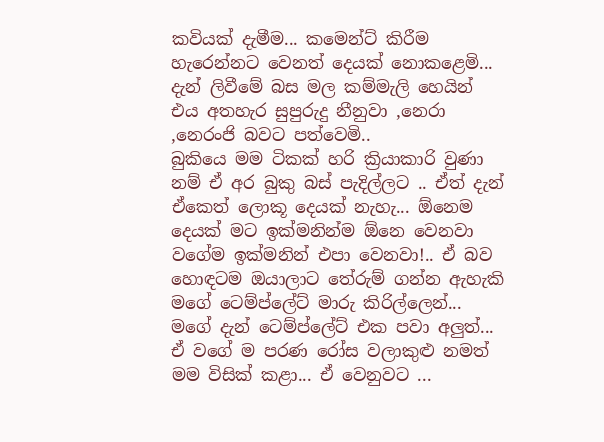කවියක් දැමීම... කමෙන්ට් කිරීම හැරෙන්නට වෙනත් දෙයක් නොකළෙමි... දැන් ලිවීමේ බස මල කම්මැලි හෙයින් එය අතහැර සුපුරුදු නීනුවා ,නෙරා ,නෙරංජි බවට පත්වෙමි..
බුකියෙ මම ටිකක් හරි ක්‍රියාකාරි වුණා නම් ඒ අර බුකු බස් පැදිල්ලට .. ඒත් දැන් ඒකෙත් ලොකූ දෙයක් නැහැ... ඕනෙම දෙයක් මට ඉක්මනින්ම ඕනෙ වෙනවා වගේම ඉක්මනින් එපා වෙනවා!.. ඒ බව හොඳටම ඔයාලාට තේරුම් ගන්න ඇහැකි මගේ ටෙම්ප්ලේට් මාරු කිරිල්ලෙන්... මගේ දැන් ටෙම්ප්ලේට් එක පවා අලුත්... ඒ වගේ ම පරණ රෝස වලාකුළු නමත් මම විසික් කළා... ඒ වෙනුවට ...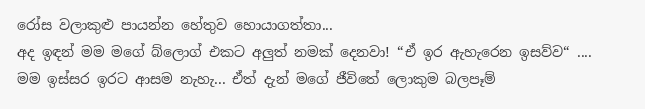රෝස වලාකුළු පායන්න හේතුව හොයාගත්තා...
අද ඉඳන් මම මගේ බ්ලොග් එකට අලුත් නමක් දෙනවා! “ඒ ඉර ඇහැරෙන ඉසව්ව“ ....
මම ඉස්සර ඉරට ආසම නැහැ... ඒත් දැන් මගේ ජීවිතේ ලොකුම බලපෑම්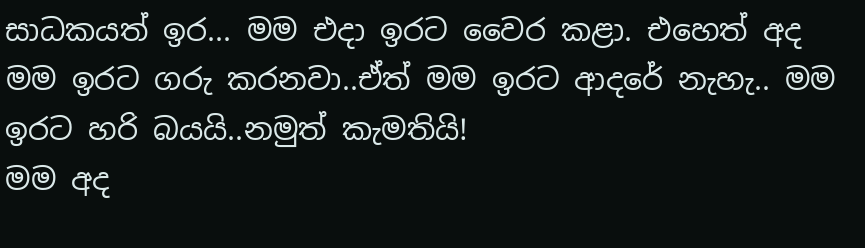සාධකයත් ඉර... මම එදා ඉරට වෛර කළා. එහෙත් අද මම ඉරට ගරු කරනවා..ඒත් මම ඉරට ආදරේ නැහැ.. මම ඉරට හරි බයයි..නමුත් කැමතියි!
මම අද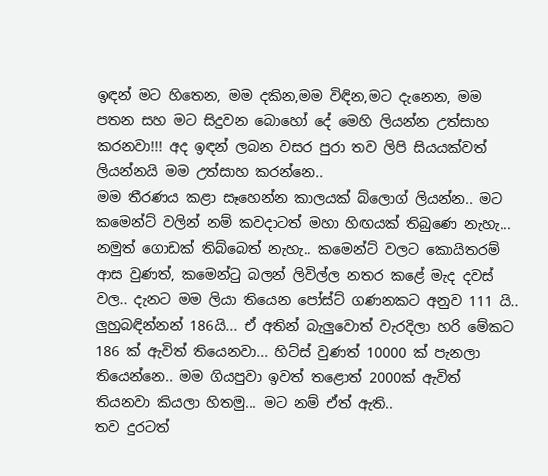ඉඳන් මට හිතෙන, මම දකින,මම විඳින,මට දැනෙන, මම පතන සහ මට සිදුවන බොහෝ දේ මෙහි ලියන්න උත්සාහ කරනවා!!! අද ඉඳන් ලබන වසර පුරා තව ලිපි සියයක්වත් ලියන්නයි මම උත්සාහ කරන්නෙ..
මම තීරණය කළා සෑහෙන්න කාලයක් බ්ලොග් ලියන්න.. මට කමෙන්ට් වලින් නම් කවදාටත් මහා හිඟයක් තිබුණෙ නැහැ... නමුත් ගොඩක් තිබ්බෙත් නැහැ.. කමෙන්ට් වලට කොයිතරම් ආස වුණත්, කමෙන්ටු බලන් ලිවිල්ල නතර කළේ මැද දවස් වල.. දැනට මම ලියා තියෙන පෝස්ට් ගණනකට අනුව 111 යි.. ලුහුබඳින්නන් 186යි... ඒ අතින් බැලුවොත් වැරදිලා හරි මේකට 186 ක් ඇවිත් තියෙනවා... හිට්ස් වුණත් 10000 ක් පැනලා තියෙන්නෙ.. මම ගියපුවා ඉවත් තළොත් 2000ක් ඇවිත් තියනවා කියලා හිතමු... මට නම් ඒත් ඇති..
තව දුරටත්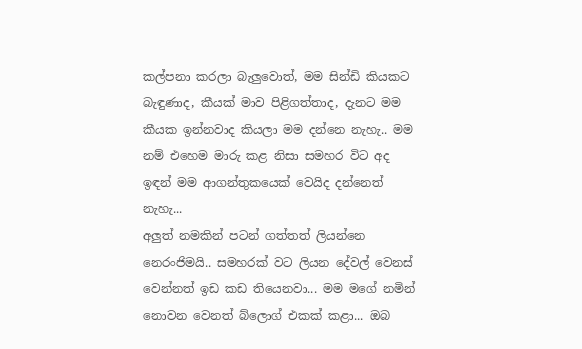කල්පනා කරලා බැලුවොත්, මම සින්ඩි කියකට බැඳුණාද, කීයක් මාව පිළිගත්තාද, දැනට මම කීයක ඉන්නවාද කියලා මම දන්නෙ නැහැ.. මම නම් එහෙම මාරු කළ නිසා සමහර විට අද ඉඳන් මම ආගන්තුකයෙක් වෙයිද දන්නෙත් නැහැ...
අලුත් නමකින් පටන් ගත්තත් ලියන්නෙ නෙරංජිමයි.. සමහරක් වට ලියන දේවල් වෙනස් වෙන්නත් ඉඩ කඩ තියෙනවා... මම මගේ නමින් නොවන වෙනත් බ්ලොග් එකක් කළා... ඔබ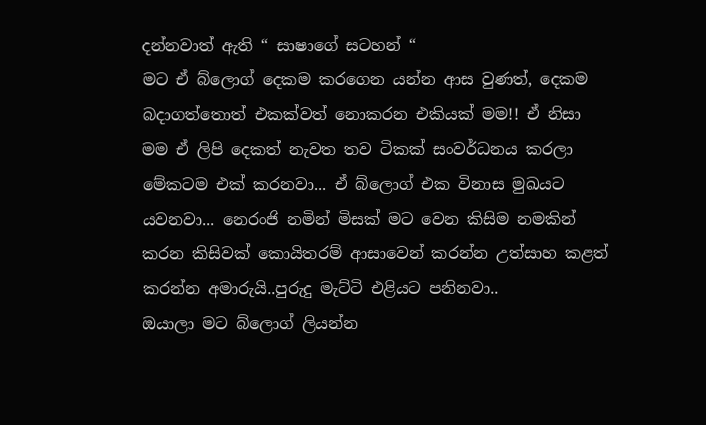දන්නවාත් ඇති “ සාෂාගේ සටහන් “
මට ඒ බ්ලොග් දෙකම කරගෙන යන්න ආස වුණත්, දෙකම බදාගත්තොත් එකක්වත් නොකරන එකියක් මම!! ඒ නිසා මම ඒ ලිපි දෙකත් නැවත තව ටිකක් සංවර්ධනය කරලා මේකටම එක් කරනවා... ඒ බ්ලොග් එක විනාස මුඛයට යවනවා... නෙරංජි නමින් මිසක් මට වෙන කිසිම නමකින් කරන කිසිවක් කොයිතරම් ආසාවෙන් කරන්න උත්සාහ කළත් කරන්න අමාරුයි..පුරුදු මැට්ටි එළියට පනිනවා..
ඔයාලා මට බ්ලොග් ලියන්න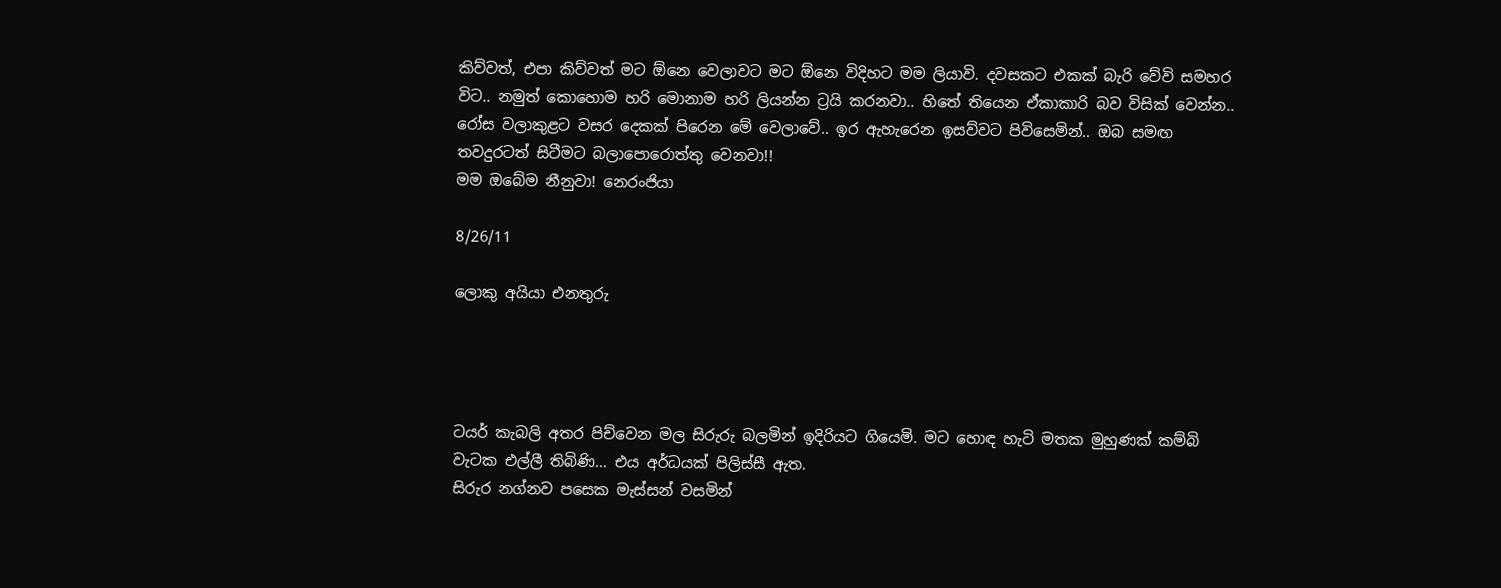කිව්වත්, එපා කිව්වත් මට ඕනෙ වෙලාවට මට ඕනෙ විදිහට මම ලියාවි. දවසකට එකක් බැරි වේවි සමහර විට.. නමුත් කොහොම හරි මොනාම හරි ලියන්න ට්‍රයි කරනවා.. හිතේ තියෙන ඒකාකාරි බව විසික් වෙන්න..
රෝස වලාකුළට වසර දෙකක් පිරෙන මේ වෙලාවේ.. ඉර ඇහැරෙන ඉසව්වට පිවිසෙමින්.. ඔබ සමඟ තවදුරටත් සිටීමට බලාපොරොත්තු වෙනවා!!
මම ඔබේම නීනුවා! නෙරංජියා

8/26/11

ලොකු අයියා එනතුරු




ටයර් කැබලි අතර පිච්වෙන මල සිරුරු බලමින් ඉදිරියට ගියෙමි. මට හොඳ හැටි මතක මුහුණක් කම්බි වැටක එල්ලී තිබිණි... එය අර්ධයක් පිලිස්සී ඇත.
සිරුර නග්නව පසෙක මැස්සන් වසමින්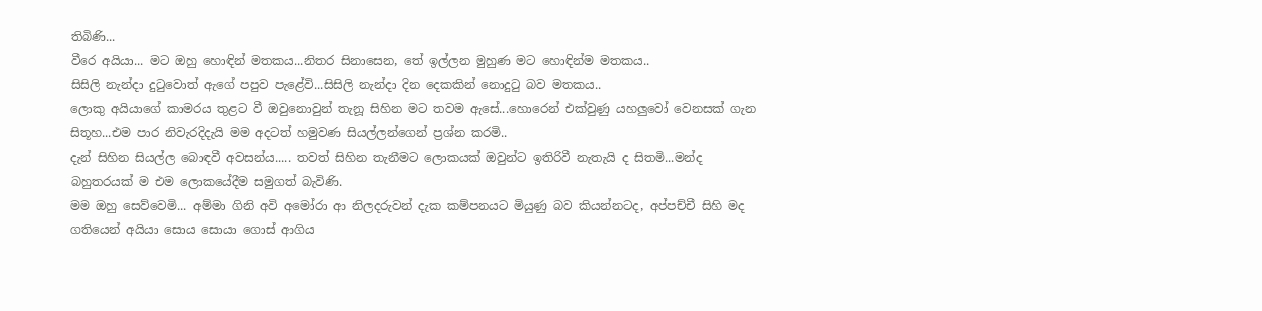තිබිණි...
වීරෙ අයියා... මට ඔහු හොඳින් මතකය...නිතර සිනාසෙන, තේ ඉල්ලන මුහුණ මට හොඳින්ම මතකය..
සිසිලි නැන්දා දුටුවොත් ඇගේ පපුව පැළේවි...සිසිලි නැන්දා දින දෙකකින් නොදුටු බව මතකය..
ලොකු අයියාගේ කාමරය තුළට වී ඔවුනොවුන්‍ තැනූ සිහින මට තවම ඇසේ...හොරෙන් එක්වුණු යහලුවෝ වෙනසක් ගැන සිතූහ...එම පාර නිවැරදිදැයි මම අදටත් හමුවණ සියල්ලන්ගෙන් ප්‍රශ්න කරමි..
දැන් සිහින සියල්ල බොඳවී අවසන්ය..... තවත් සිහින තැනීමට ලොකයක් ඔවුන්ට ඉතිරිවී නැතැයි ද සිතමි...මන්ද බහුතරයක් ම එම ලොකයේදීම සමුගත් බැවිණි.
මම ඔහු සෙව්වෙමි... අම්මා ගිනි අවි අමෝරා ආ නිලදරුවන් දැක කම්පනයට මියුණු බව කියන්නටද, අප්පච්චී සිහි මද ගතියෙන් අයියා සොය සොයා ගොස් ආගිය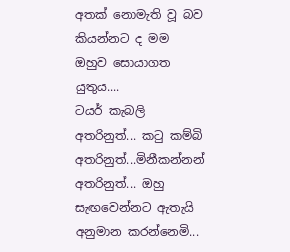අතක් නොමැති වූ බව කියන්නට ද මම ඔහුව සොයාගත යුතුය....
ටයර් කැබලි අතරිනුත්... කටු කම්බි අතරිනුත්...මිනීකන්නන් අතරිනුත්... ඔහු සැඟවෙන්නට ඇතැයි අනුමාන කරන්නෙමි...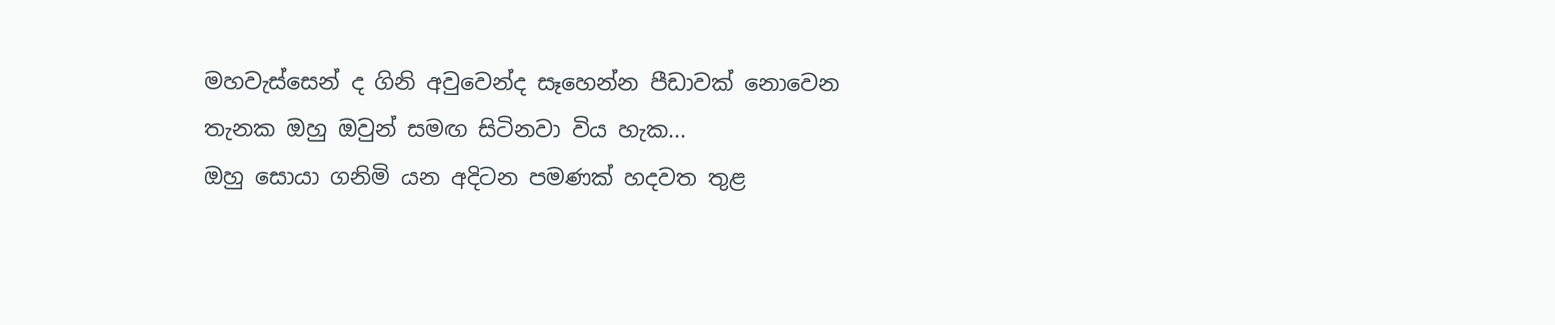මහවැස්සෙන් ද ගිනි අවුවෙන්ද සෑහෙන්න පීඩාවක් නොවෙන තැනක ඔහු ඔවුන් සමඟ සිටිනවා විය හැක...
ඔහු සොයා ගනිමි යන අදිටන පමණක් හදවත තුළ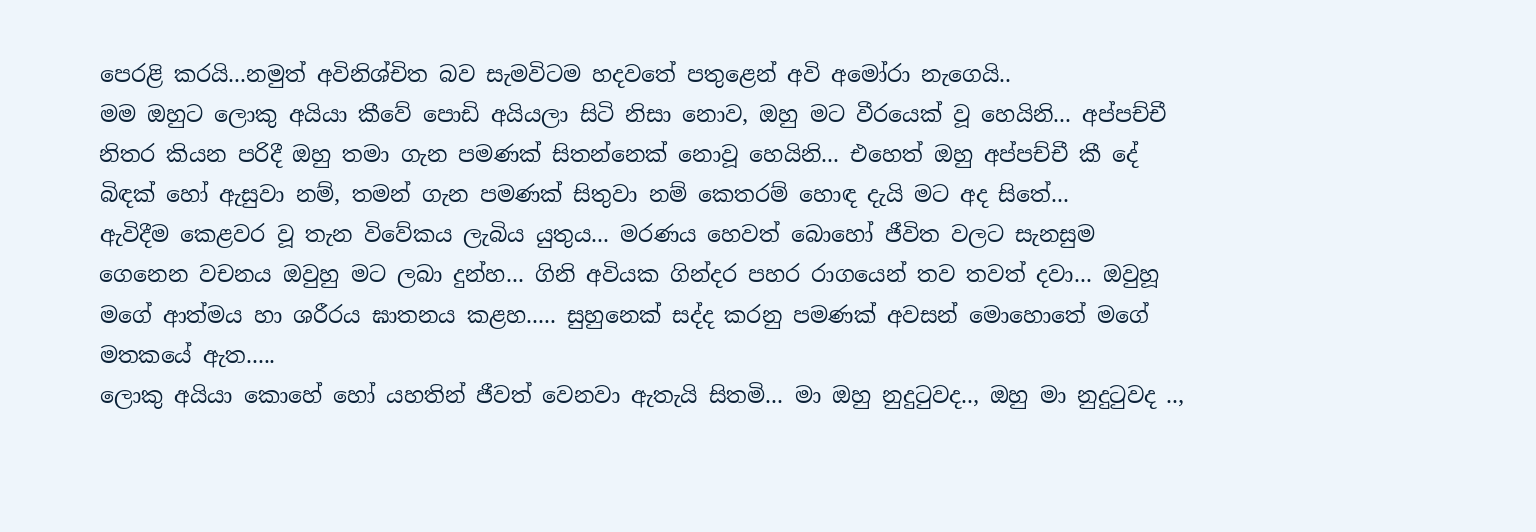පෙරළි කරයි...නමුත් අවිනිශ්චිත බව සැමවිටම හදවතේ පතුළෙන් අවි අමෝරා නැගෙයි..
මම ඔහුට ලොකු අයියා කීවේ පොඩි අයියලා සිටි නිසා නොව, ඔහු මට වීරයෙක් වූ හෙයිනි... අප්පච්චී නිතර කියන පරිදී ඔහු තමා ගැන පමණක් සිතන්නෙක් නොවූ හෙයිනි... එහෙත් ඔහු අප්පච්චී කී දේ බිඳක් හෝ ඇසුවා නම්, තමන් ගැන පමණක් සිතුවා නම් කෙතරම් හොඳ දැයි මට අද සිතේ...
ඇවිදීම කෙළවර වූ තැන විවේකය ලැබිය යුතුය... මරණය හෙවත් බොහෝ ජීවිත වලට සැනසුම ගෙනෙන වචනය ඔවුහු මට ලබා දුන්හ... ගිනි අවියක ගින්දර පහර රාගයෙන් තව තවත් දවා... ඔවුහූ මගේ ආත්මය හා ශරීරය ඝාතනය කළහ..... සුහුනෙක් සද්ද කරනු පමණක් අවසන් මොහොතේ මගේ මතකයේ ඇත.....
ලොකු අයියා කොහේ හෝ යහතින් ජීවත් වෙනවා ඇතැයි සිතමි... මා ඔහු නුදුටුවද.., ඔහු මා නුදුටුවද ..,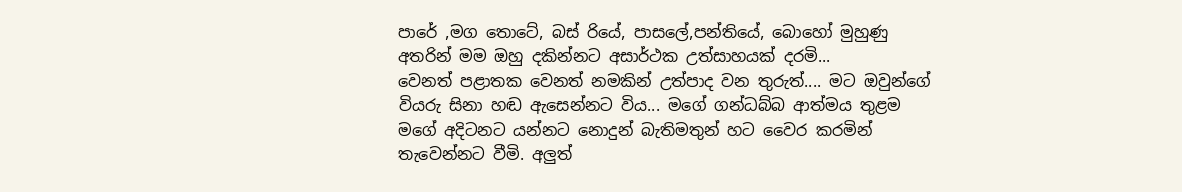පාරේ ,මග තොටේ, බස් රියේ, පාසලේ,පන්තියේ, බොහෝ මුහුණු අතරින් මම ඔහු දකින්නට අසාර්ථක උත්සාහයක් දරමි...
වෙනත් පළාතක වෙනත් නමකින් උත්පාද වන තුරුත්.... මට ඔවුන්ගේ වියරු සිනා හඬ ඇසෙන්නට විය... මගේ ගන්ධබ්බ ආත්මය තුළම මගේ අදිටනට යන්නට නොදුන් බැතිමතුන් හට වෛර කරමින් තැවෙන්නට වීමි. අලුත්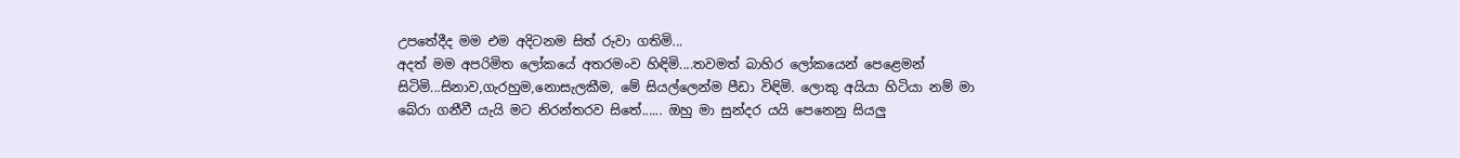උපතේදීද මම එම අදිටනම සිත් රුවා ගතිමි...
අදත් මම අපරිමිත ලෝකයේ අතරමංව හිඳිමි....තවමත් බාහිර ලෝකයෙන් පෙළෙමන් සිටිමි...සිනාව,ගැරහුම,නොසැලකීම, මේ සියල්ලෙන්ම පීඩා විඳිමි. ලොකු අයියා හිටියා නම් මා බේරා ගනීවී යැයි මට නිරන්තරව සිතේ...... ඔහු මා සුන්දර යයි පෙනෙනු සියලු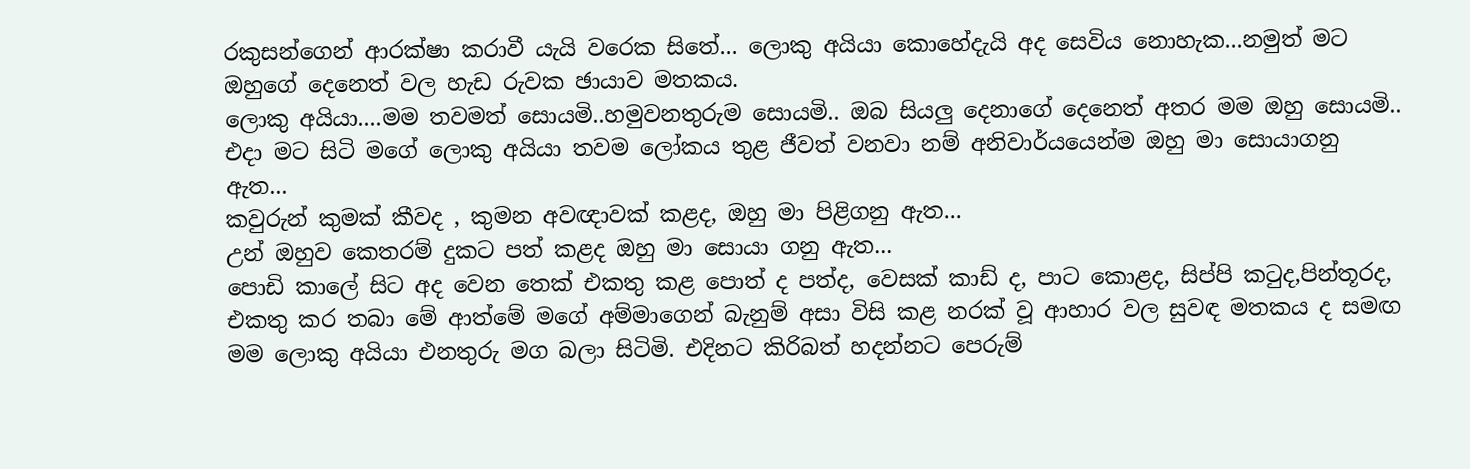රකුසන්ගෙන් ආරක්ෂා කරාවී යැයි වරෙක සිතේ... ලොකු අයියා කොහේදැයි අද සෙවිය නොහැක...නමුත් මට ඔහුගේ දෙනෙත් වල හැඩ රුවක ඡායාව මතකය.
ලොකු අයියා....මම තවමත් සොයමි..හමුවනතුරුම සොයමි.. ඔබ සියලු දෙනාගේ දෙනෙත් අතර මම ඔහු සොයමි..
එදා මට සිටි මගේ ලොකු අයියා තවම ලෝකය තුළ ජීවත් වනවා නම් අනිවාර්යයෙන්ම ඔහු මා සොයාගනු ඇත...
කවුරුන් කුමක් කීවද , කුමන අවඥාවක් කළද, ඔහු මා පිළිගනු ඇත...
උන් ඔහුව කෙතරම් දුකට පත් කළද ඔහු මා සොයා ගනු ඇත...
පොඩි කාලේ සිට අද වෙන තෙක් එකතු කළ පොත් ද පත්ද, වෙසක් කාඩ් ද, පාට කොළද, සිප්පි කටුද,පින්තූරද, එකතු කර තබා මේ ආත්මේ මගේ අම්මාගෙන් බැනුම් අසා විසි කළ නරක් වූ ආහාර වල සුවඳ මතකය ද සමඟ මම ලොකු අයියා එනතුරු මග බලා සිටිමි. එදිනට කිරිබත් හදන්නට පෙරුම්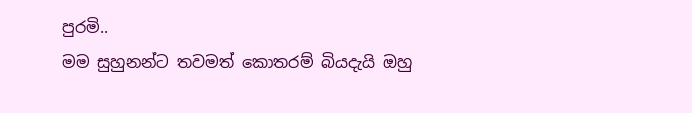පුරමි..
මම සුහුනන්ට තවමත් කොතරම් බියදැයි ඔහු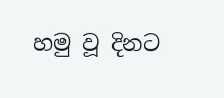හමු වූ දිනට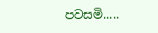පවසමි.....